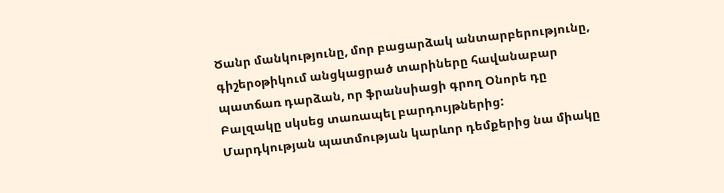Ծանր մանկությունը, մոր բացարձակ անտարբերությունը, գիշերօթիկում անցկացրած տարիները հավանաբար պատճառ դարձան, որ ֆրանսիացի գրող Օնորե դը Բալզակը սկսեց տառապել բարդույթներից: Մարդկության պատմության կարևոր դեմքերից նա միակը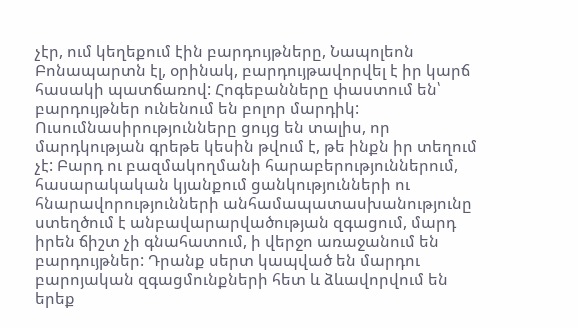չէր, ում կեղեքում էին բարդույթները, Նապոլեոն Բոնապարտն էլ, օրինակ, բարդույթավորվել է իր կարճ հասակի պատճառով: Հոգեբանները փաստում են՝ բարդույթներ ունենում են բոլոր մարդիկ: Ուսումնասիրությունները ցույց են տալիս, որ մարդկության գրեթե կեսին թվում է, թե ինքն իր տեղում չէ: Բարդ ու բազմակողմանի հարաբերություններում, հասարակական կյանքում ցանկությունների ու հնարավորությունների անհամապատասխանությունը ստեղծում է անբավարարվածության զգացում, մարդ իրեն ճիշտ չի գնահատում, ի վերջո առաջանում են բարդույթներ: Դրանք սերտ կապված են մարդու բարոյական զգացմունքների հետ և ձևավորվում են երեք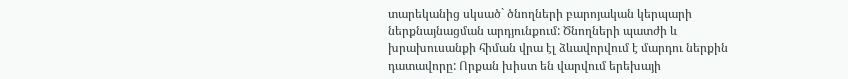տարեկանից սկսած` ծնողների բարոյական կերպարի ներքնայնացման արդյունքում: Ծնողների պատժի և խրախուսանքի հիման վրա էլ ձևավորվում է մարդու ներքին դատավորը: Որքան խիստ են վարվում երեխայի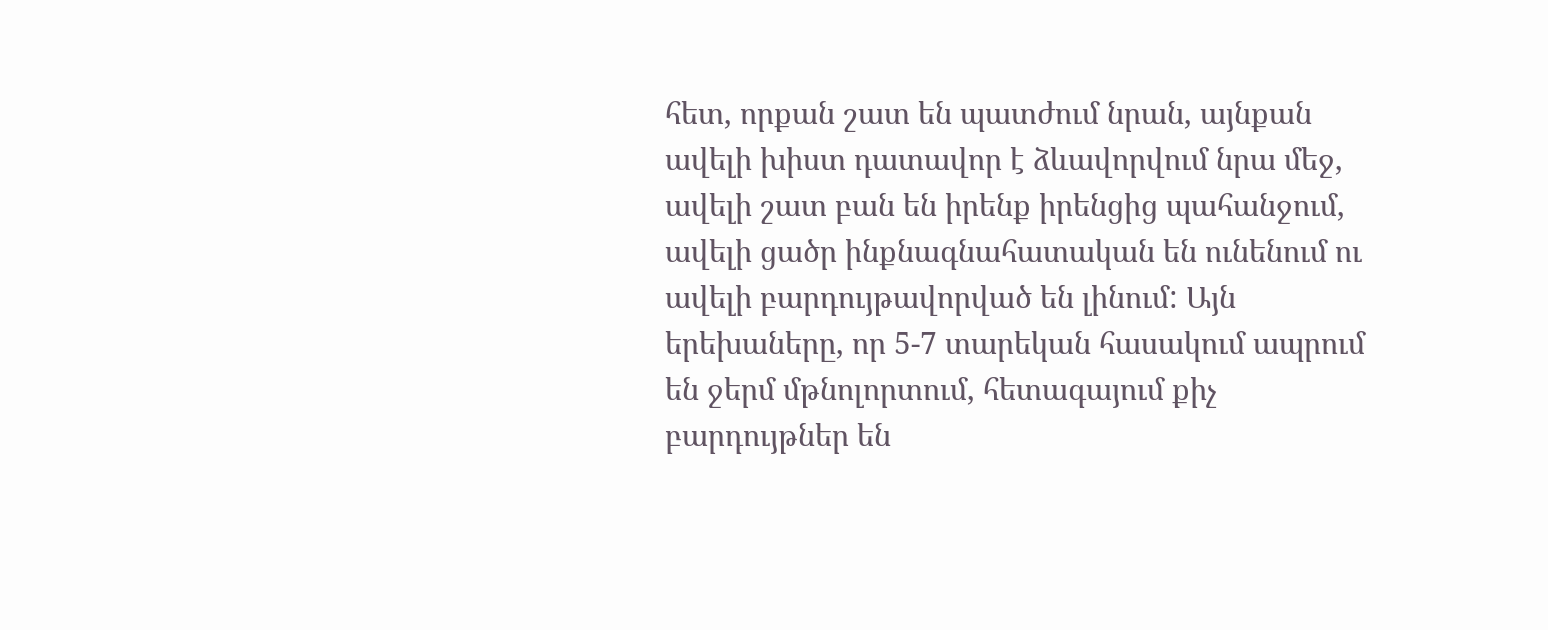հետ, որքան շատ են պատժում նրան, այնքան ավելի խիստ դատավոր է ձևավորվում նրա մեջ, ավելի շատ բան են իրենք իրենցից պահանջում, ավելի ցածր ինքնագնահատական են ունենում ու ավելի բարդույթավորված են լինում: Այն երեխաները, որ 5-7 տարեկան հասակում ապրում են ջերմ մթնոլորտում, հետագայում քիչ բարդույթներ են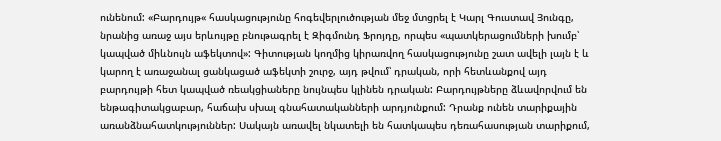ունենում: «Բարդույթ« հասկացությունը հոգեվերլուծության մեջ մտցրել է Կարլ Գուստավ Յունգը, նրանից առաջ այս երևույթը բնութագրել է Զիգմունդ Ֆրոյդը, որպես «պատկերացումների խումբ՝ կապված միևնույն աֆեկտով»: Գիտության կողմից կիրառվող հասկացությունը շատ ավելի լայն է և կարող է առաջանալ ցանկացած աֆեկտի շուրջ, այդ թվում՝ դրական, որի հետևանքով այդ բարդույթի հետ կապված ռեակցիաները նույնպես կլինեն դրական: Բարդույթները ձևավորվում են ենթագիտակցաբար, հաճախ սխալ գնահատականների արդյունքում: Դրանք ունեն տարիքային առանձնահատկություններ: Սակայն առավել նկատելի են հատկապես դեռահասության տարիքում,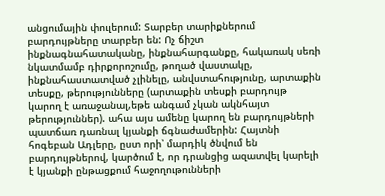անցումային փուլերում: Տարբեր տարիքներում բարդույթները տարբեր են: Ոչ ճիշտ ինքնագնահատականը, ինքնահարգանքը, հակառակ սեռի նկատմամբ դիրքորոշումը, թողած վաստակը, ինքնահաստատված չլինելը, անվստահությունը, արտաքին տեսքը, թերությունները (արտաքին տեսքի բարդույթ կարող է առաջանալ,եթե անգամ չկան ակնհայտ թերություններ). ահա այս ամենը կարող են բարդույթների պատճառ դառնալ կյանքի ճգնաժամերին: Հայտնի հոգեբան Ադլերը, ըստ որի՝ մարդիկ ծնվում են բարդույթներով, կարծում է, որ դրանցից ազատվել կարելի է կյանքի ընթացքում հաջողութունների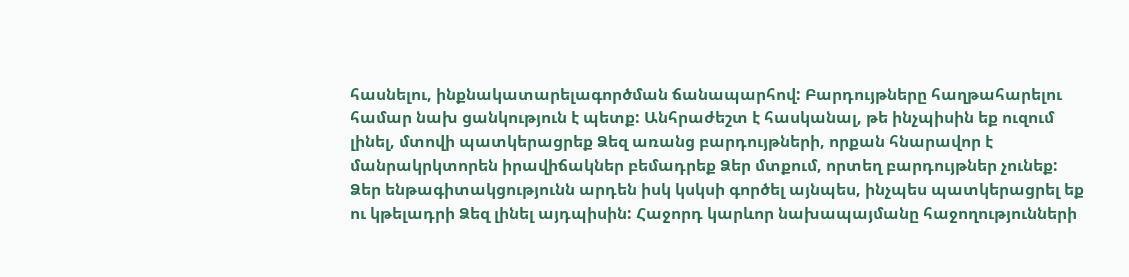հասնելու, ինքնակատարելագործման ճանապարհով: Բարդույթները հաղթահարելու համար նախ ցանկություն է պետք: Անհրաժեշտ է հասկանալ, թե ինչպիսին եք ուզում լինել, մտովի պատկերացրեք Ձեզ առանց բարդույթների, որքան հնարավոր է մանրակրկտորեն իրավիճակներ բեմադրեք Ձեր մտքում, որտեղ բարդույթներ չունեք: Ձեր ենթագիտակցությունն արդեն իսկ կսկսի գործել այնպես, ինչպես պատկերացրել եք ու կթելադրի Ձեզ լինել այդպիսին: Հաջորդ կարևոր նախապայմանը հաջողությունների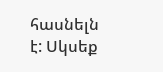հասնելն է: Սկսեք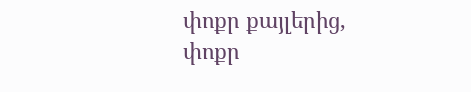փոքր քայլերից, փոքր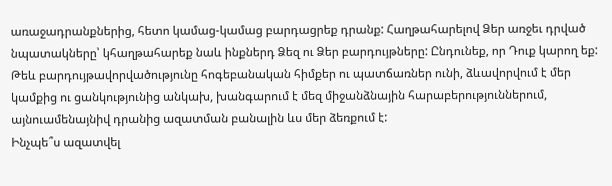առաջադրանքներից, հետո կամաց-կամաց բարդացրեք դրանք: Հաղթահարելով Ձեր առջեւ դրված նպատակները՝ կհաղթահարեք նաև ինքներդ Ձեզ ու Ձեր բարդույթները: Ընդունեք, որ Դուք կարող եք: Թեև բարդույթավորվածությունը հոգեբանական հիմքեր ու պատճառներ ունի, ձևավորվում է մեր կամքից ու ցանկությունից անկախ, խանգարում է մեզ միջանձնային հարաբերություններում, այնուամենայնիվ դրանից ազատման բանալին ևս մեր ձեռքում է:
Ինչպե՞ս ազատվել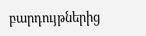բարդույթներից